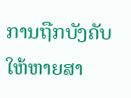ການຖືກບັງຄັບໃຫ້ຫາຍສາ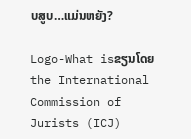ບສູບ…ແມ່ນຫຍັງ?

Logo-What isຂຽນໂດຍ the International Commission of Jurists (ICJ)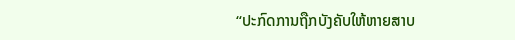“ປະກົດການຖືກບັງຄັບໃຫ້ຫາຍສາບ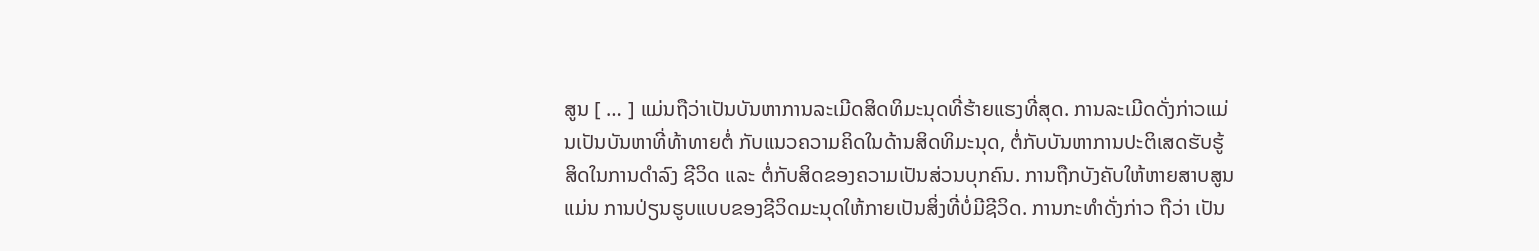ສູນ [ … ] ແມ່ນຖືວ່າເປັນບັນຫາການລະເມີດສິດທິມະນຸດທີ່ຮ້າຍແຮງທີ່ສຸດ. ການລະເມີດດັ່ງກ່າວແມ່ນເປັນບັນຫາທີ່ທ້າທາຍຕໍ່ ກັບແນວຄວາມຄິດໃນດ້ານສິດທິມະນຸດ, ຕໍ່ກັບບັນຫາການປະຕິເສດຮັບຮູ້ສິດໃນການດຳລົງ ຊີວິດ ແລະ ຕໍ່ກັບສິດຂອງຄວາມເປັນສ່ວນບຸກຄົນ. ການຖືກບັງຄັບໃຫ້ຫາຍສາບສູນແມ່ນ ການປ່ຽນຮູບແບບຂອງຊີວິດມະນຸດໃຫ້ກາຍເປັນສິ່ງທີ່ບໍ່ມີຊີວິດ. ການກະທຳດັ່ງກ່າວ ຖືວ່າ ເປັນ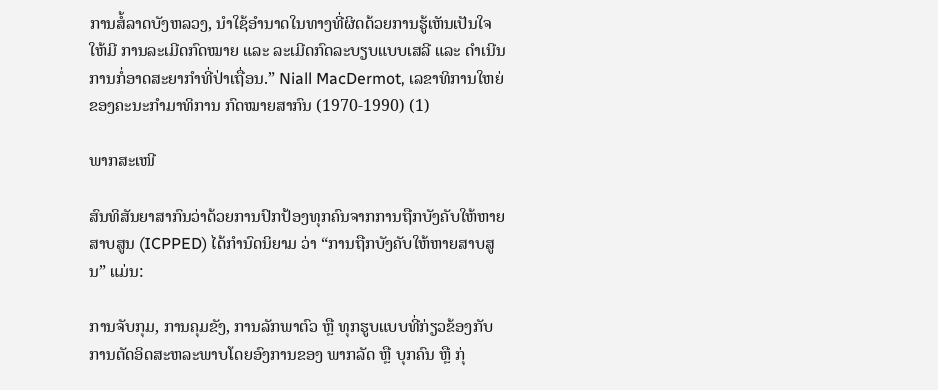ການສໍ້ລາດບັງຫລວງ, ນຳໃຊ້ອຳນາດໃນທາງທີ່ຜິດດ້ວຍການຮູ້ເຫັນເປັນໃຈໃຫ້ມີ ການລະເມີດກົດໝາຍ ແລະ ລະເມີດກົດລະບຽບແບບເສລີ ແລະ ດຳເນີນການກໍ່ອາດສະຍາກຳທີ່ປ່າເຖື່ອນ.” Niall MacDermot, ເລຂາທິການໃຫຍ່ຂອງຄະນະກຳມາທິການ ກົດໝາຍສາກົນ (1970-1990) (1)

ພາກສະເໜີ

ສົນທິສັນຍາສາກົນວ່າດ້ວຍການປົກປ້ອງທຸກຄົນຈາກການຖືກບັງຄັບໃຫ້ຫາຍສາບສູນ (ICPPED) ໄດ້ກໍານົດນິຍາມ ວ່າ “ການຖືກບັງຄັບໃຫ້ຫາຍສາບສູນ” ແມ່ນ:

ການຈັບກຸມ, ການຄຸມຂັງ, ການລັກພາຕົວ ຫຼື ທຸກຮູບແບບທີ່ກ່ຽວຂ້ອງກັບການຕັດອິດສະຫລະພາບໂດຍອົງການຂອງ ພາກລັດ ຫຼື ບຸກຄົນ ຫຼື ກຸ່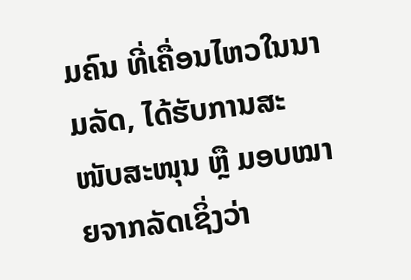ມຄົນ ທີ່ເຄື່ອນໄຫວໃນນາມລັດ, ໄດ້ຮັບການສະໜັບສະໜຸນ ຫຼື ມອບໝາຍຈາກລັດເຊິ່ງວ່າ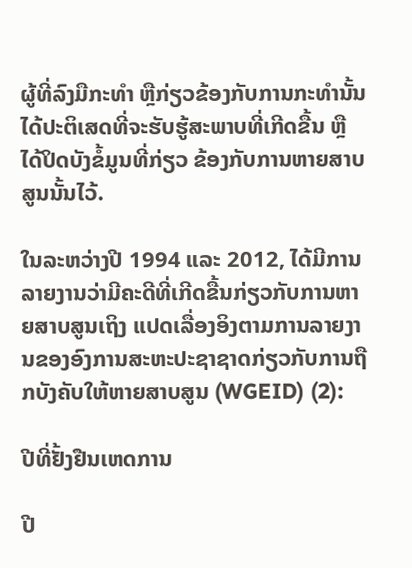ຜູ້ທີ່ລົງມືກະທຳ ຫຼືກ່ຽວຂ້ອງກັບການກະທຳນັ້ນໄດ້ປະຕິເສດທີ່ຈະຮັບຮູ້ສະພາບທີ່ເກີດຂື້ນ ຫຼື ໄດ້ປິດບັງຂໍ້ມູນທີ່ກ່ຽວ ຂ້ອງກັບການຫາຍສາບສູນນັ້ນໄວ້.

ໃນລະຫວ່າງປີ 1994 ແລະ 2012, ໄດ້ມີການລາຍງານວ່າມີຄະດີທີ່ເກີດຂື້ນກ່ຽວກັບການຫາຍສາບສູນເຖິງ ແປດເລື່ອງອິງຕາມການລາຍງານຂອງອົງການສະຫະປະຊາຊາດກ່ຽວກັບການຖືກບັງຄັບໃຫ້ຫາຍສາບສູນ (WGEID) (2):

ປີທີ່ຢັ້ງຢືນເຫດການ

ປີ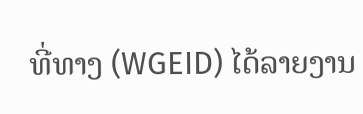ທີ່ທາງ (WGEID) ໄດ້ລາຍງານ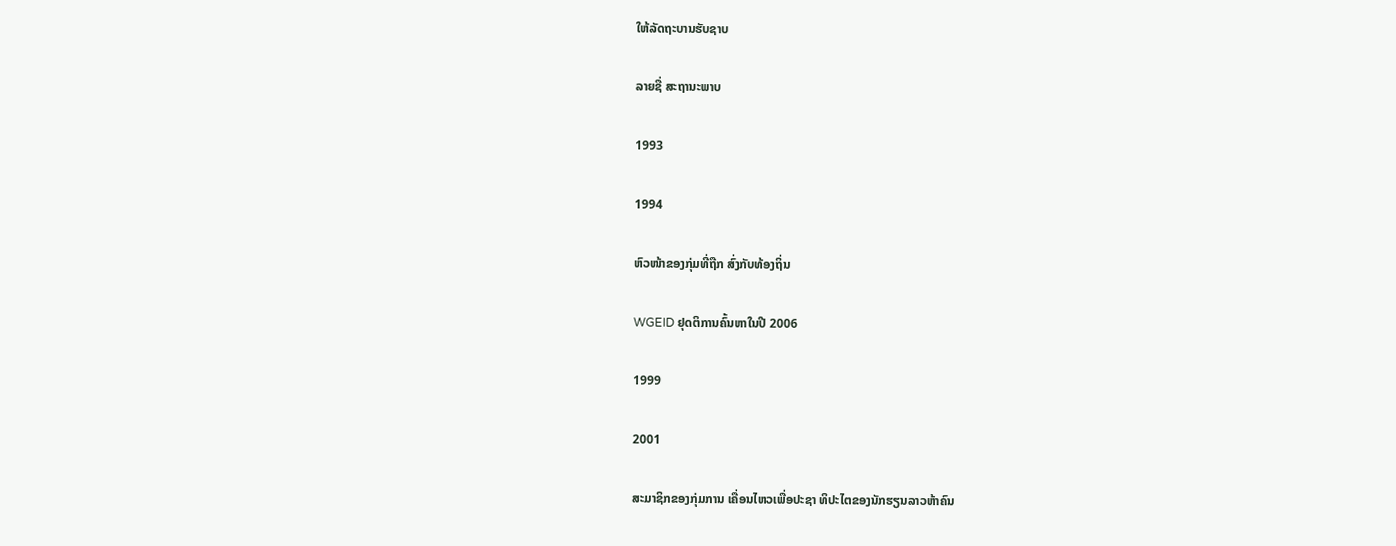ໃຫ້ລັດຖະບານຮັບຊາບ

ລາຍຊື່ ສະຖານະພາບ

1993

1994

ຫົວໜ້າຂອງກຸ່ມທີ່ຖືກ ສົ່ງກັບທ້ອງຖິ່ນ

WGEID ຢຸດຕິການຄົ້ນຫາໃນປີ 2006

1999

2001

ສະມາຊິກຂອງກຸ່ມການ ເຄື່ອນໄຫວເພື່ອປະຊາ ທິປະໄຕຂອງນັກຮຽນລາວຫ້າຄົນ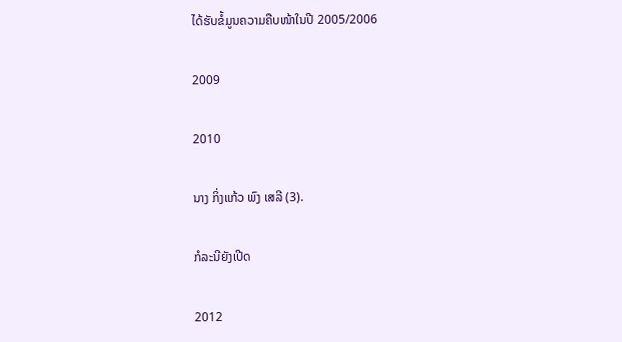ໄດ້ຮັບຂໍ້ມູນຄວາມຄືບໜ້າໃນປີ 2005/2006

2009

2010

ນາງ ກິ່ງແກ້ວ ພົງ ເສລີ (3).

ກໍລະນີຍັງເປີດ

2012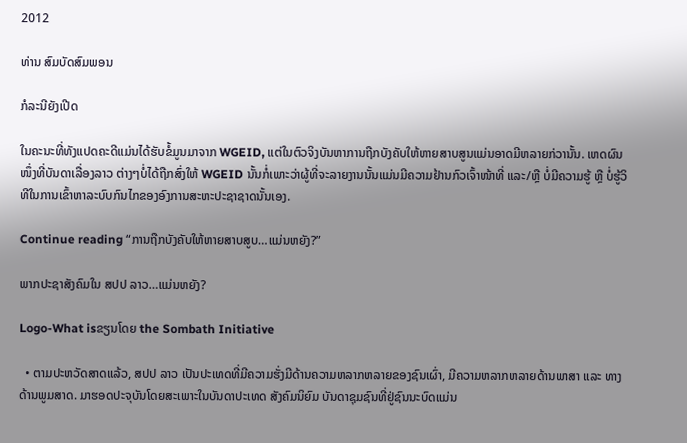2012

ທ່ານ ສົມບັດສົມພອນ

ກໍລະນີຍັງເປີດ

ໃນຄະນະທີ່ທັງແປດຄະດີແມ່ນໄດ້ຮັບຂໍ້ມູນມາຈາກ WGEID, ແຕ່ໃນຕົວຈິງບັນຫາການຖືກບັງຄັບໃຫ້ຫາຍສາບສູນແມ່ນອາດມີຫລາຍກ່ວານັ້ນ. ເຫດຜົນໜຶ່ງທີ່ບັນດາເລື່ອງລາວ ຕ່າງໆບໍ່ໄດ້ຖືກສົ່ງໃຫ້ WGEID ນັ້ນກໍ່ເພາະວ່າຜູ້ທີ່ຈະລາຍງານນັ້ນແມ່ນມີຄວາມຢ້ານກົວເຈົ້າໜ້າທີ່ ແລະ/ຫຼື ບໍ່ມີຄວາມຮູ້ ຫຼື ບໍ່ຮູ້ວິທີໃນການເຂົ້າຫາລະບົບກົນໄກຂອງອົງການສະຫະປະຊາຊາດນັ້ນເອງ.

Continue reading “ການຖືກບັງຄັບໃຫ້ຫາຍສາບສູບ…ແມ່ນຫຍັງ?”

ພາກປະຊາສັງຄົມໃນ ສປປ ລາວ…ແມ່ນຫຍັງ?

Logo-What isຂຽນໂດຍ the Sombath Initiative

  • ຕາມປະຫວັດສາດແລ້ວ, ສປປ ລາວ ເປັນປະເທດທີ່ມີຄວາມຮັ່ງມີດ້ານຄວາມຫລາກຫລາຍຂອງຊົນເຜົ່າ, ມີຄວາມຫລາກຫລາຍດ້ານພາສາ ແລະ ທາງດ້ານພູມສາດ. ມາຮອດປະຈຸບັນໂດຍສະເພາະໃນບັນດາປະເທດ ສັງຄົມນິຍົມ ບັນດາຊຸມຊົນທີ່ຢູ່ຊົນນະບົດແມ່ນ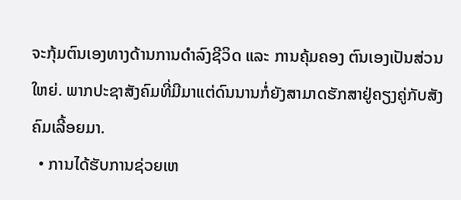ຈະກຸ້ມຕົນເອງທາງດ້ານການດຳລົງຊີວິດ ແລະ ການຄຸ້ມຄອງ ຕົນເອງເປັນສ່ວນໃຫຍ່. ພາກປະຊາສັງຄົມທີ່ມີມາແຕ່ດົນນານກໍ່ຍັງສາມາດຮັກສາຢູ່ຄຽງຄູ່ກັບສັງຄົມເລີ້ອຍມາ.
  • ການໄດ້ຮັບການຊ່ວຍເຫ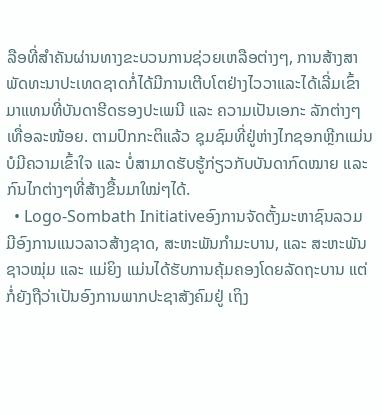ລືອທີ່ສຳຄັນຜ່ານທາງຂະບວນການຊ່ວຍເຫລືອຕ່າງໆ, ການສ້າງສາພັດທະນາປະເທດຊາດກໍ່ໄດ້ມີການເຕີບໂຕຢ່າງໄວວາແລະໄດ້ເລີ່ມເຂົ້າມາແທນທີ່ບັນດາຮີດຮອງປະເພນີ ແລະ ຄວາມເປັນເອກະ ລັກຕ່າງໆເທື່ອລະໜ້ອຍ. ຕາມປົກກະຕິແລ້ວ ຊຸມຊົມທີ່ຢູ່ຫ່າງໄກຊອກຫຼີກແມ່ນບໍມີຄວາມເຂົ້າໃຈ ແລະ ບໍ່ສາມາດຮັບຮູ້ກ່ຽວກັບບັນດາກົດໝາຍ ແລະ ກົນໄກຕ່າງໆທີ່ສ້າງຂື້ນມາໃໝ່ໆໄດ້.
  • Logo-Sombath Initiativeອົງການຈັດຕັ້ງມະຫາຊົນລວມມີອົງການແນວລາວສ້າງຊາດ, ສະຫະພັນກຳມະບານ, ແລະ ສະຫະພັນຊາວໝຸ່ມ ແລະ ແມ່ຍິງ ແມ່ນໄດ້ຮັບການຄຸ້ມຄອງໂດຍລັດຖະບານ ແຕ່ກໍ່ຍັງຖືວ່າເປັນອົງການພາກປະຊາສັງຄົມຢູ່ ເຖິງ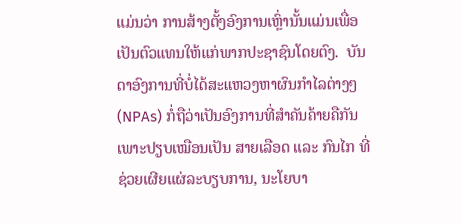ແມ່ນວ່າ ການສ້າງຕັ້ງອົງການເຫຼົ່ານັ້ນແມ່ນເພື່ອເປັນຕົວແທນໃຫ້ແກ່ພາກປະຊາຊົນໂດຍຕົງ.  ບັນດາອົງການທີ່ບໍ່ໄດ້ສະແຫວງຫາຜົນກຳໄລຕ່າງໆ (NPAs) ກໍ່ຖືວ່າເປັນອົງການທີ່ສຳຄັນຄ້າຍຄືກັນເພາະປຽບເໝືອນເປັນ ສາຍເລືອດ ແລະ ກົນໄກ ທີ່ຊ່ວຍເຜີຍແຜ່ລະບຽບການ, ນະໂຍບາ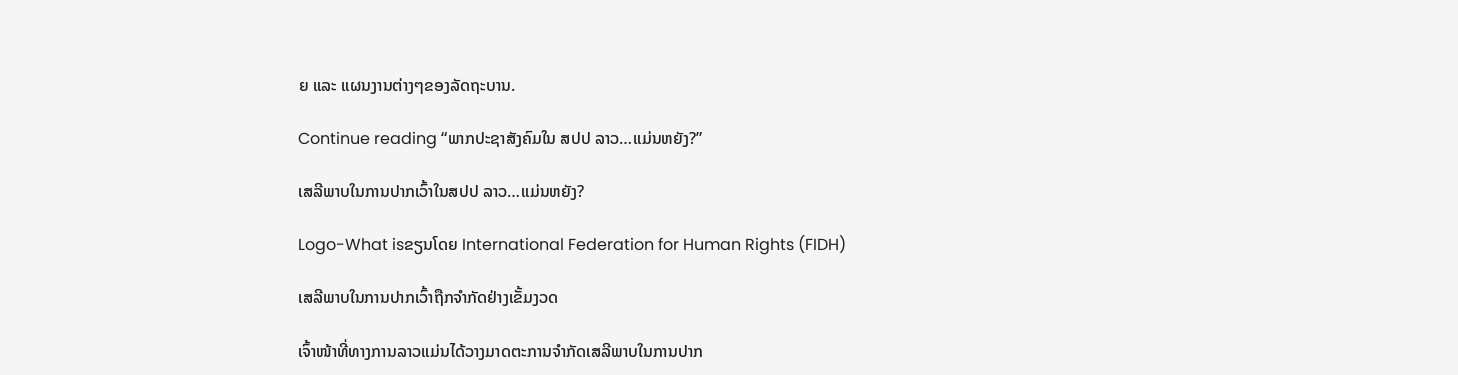ຍ ແລະ ແຜນງານຕ່າງໆຂອງລັດຖະບານ.

Continue reading “ພາກປະຊາສັງຄົມໃນ ສປປ ລາວ…ແມ່ນຫຍັງ?”

ເສລີພາບໃນການປາກເວົ້າໃນສປປ ລາວ…ແມ່ນຫຍັງ?

Logo-What isຂຽນໂດຍ International Federation for Human Rights (FIDH)

ເສລີພາບໃນການປາກເວົ້າຖືກຈໍາກັດຢ່າງເຂັ້ມງວດ

ເຈົ້າໜ້າທີ່ທາງການລາວແມ່ນໄດ້ວາງມາດຕະການຈຳກັດເສລີພາບໃນການປາກ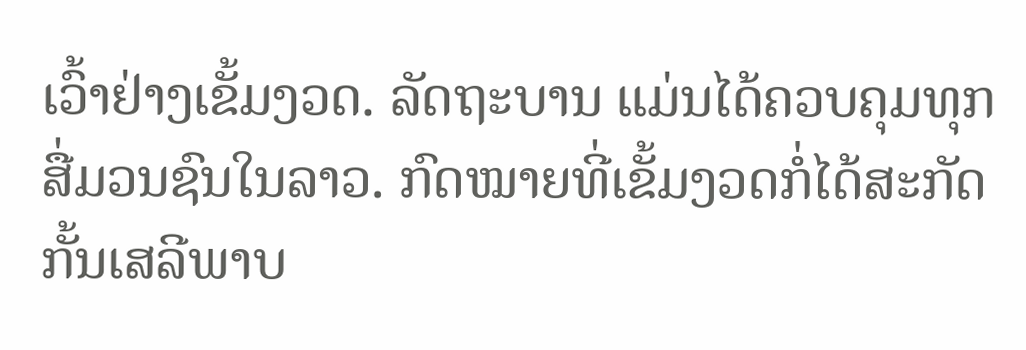ເວົ້າຢ່າງເຂັ້ມງວດ. ລັດຖະບານ ແມ່ນໄດ້ຄວບຄຸມທຸກສື່ມວນຊົນໃນລາວ. ກົດໝາຍທີ່ເຂັ້ມງວດກໍ່ໄດ້ສະກັດກັ້ນເສລີພາບ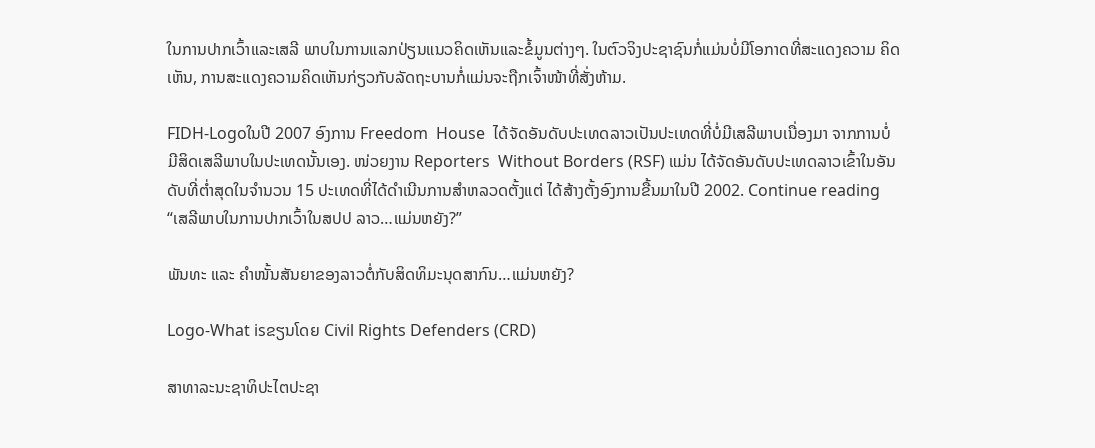ໃນການປາກເວົ້າແລະເສລີ ພາບໃນການແລກປ່ຽນແນວຄິດເຫັນແລະຂໍ້ມູນຕ່າງໆ. ໃນຕົວຈິງປະຊາຊົນກໍ່ແມ່ນບໍ່ມີໂອກາດທີ່ສະແດງຄວາມ ຄິດເຫັນ, ການສະແດງຄວາມຄິດເຫັນກ່ຽວກັບລັດຖະບານກໍ່ແມ່ນຈະຖືກເຈົ້າໜ້າທີ່ສັ່ງຫ້າມ.

FIDH-Logoໃນປີ 2007 ອົງການ Freedom  House  ໄດ້ຈັດອັນດັບປະເທດລາວເປັນປະເທດທີ່ບໍ່ມີເສລີພາບເນື່ອງມາ ຈາກການບໍ່ມີສິດເສລີພາບໃນປະເທດນັ້ນເອງ. ໜ່ວຍງານ Reporters  Without Borders (RSF) ແມ່ນ ໄດ້ຈັດອັນດັບປະເທດລາວເຂົ້າໃນອັນດັບທີ່ຕ່ຳສຸດໃນຈຳນວນ 15 ປະເທດທີ່ໄດ້ດຳເນີນການສຳຫລວດຕັ້ງແຕ່ ໄດ້ສ້າງຕັ້ງອົງການຂື້ນມາໃນປີ 2002. Continue reading “ເສລີພາບໃນການປາກເວົ້າໃນສປປ ລາວ…ແມ່ນຫຍັງ?”

ພັນທະ ແລະ ຄຳໜັ້ນສັນຍາຂອງລາວຕໍ່ກັບສິດທິມະນຸດສາກົນ…ແມ່ນຫຍັງ?

Logo-What isຂຽນໂດຍ Civil Rights Defenders (CRD)

ສາທາລະນະຊາທິປະໄຕປະຊາ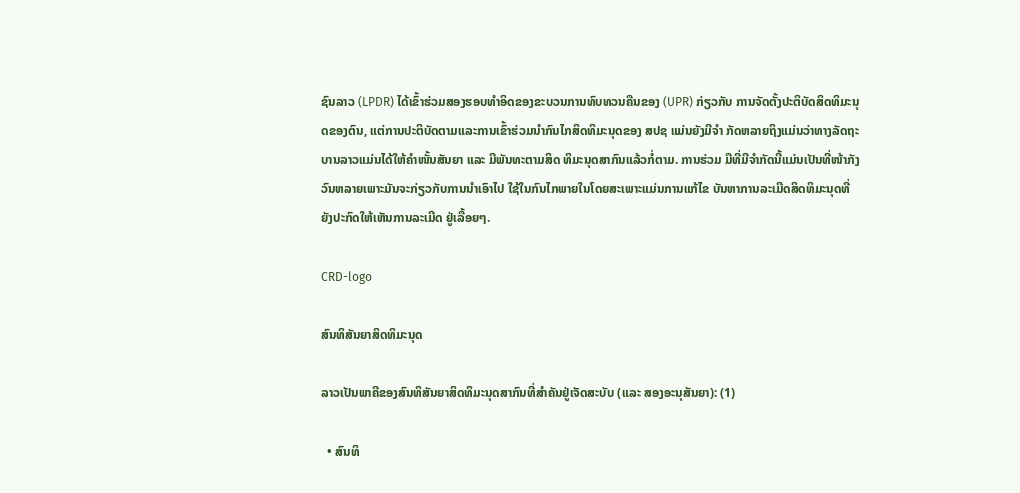ຊົນລາວ (LPDR) ໄດ້ເຂົ້າຮ່ວມສອງຮອບທໍາອິດຂອງຂະບວນການທົບທວນຄືນຂອງ (UPR) ກ່ຽວກັບ ການຈັດຕັ້ງປະຕິບັດສິດທິມະນຸດຂອງຕົນ, ແຕ່ການປະຕິບັດຕາມແລະການເຂົ້າຮ່ວມນຳກົນໄກສິດທິມະນຸດຂອງ ສປຊ ແມ່ນຍັງມີຈຳ ກັດຫລາຍຖິງແມ່ນວ່າທາງລັດຖະບານລາວແມ່ນໄດ້ໃຫ້ຄຳໜັ້ນສັນຍາ ແລະ ມີພັນທະຕາມສິດ ທິມະນຸດສາກົນແລ້ວກໍ່ຕາມ. ການຮ່ວມ ມືທີ່ມີຈຳກັດນີ້ແມ່ນເປັນທີ່ໜ້າກັງວົນຫລາຍເພາະມັນຈະກ່ຽວກັບການນຳເອົາໄປ ໃຊ້ໃນກົນໄກພາຍໃນໂດຍສະເພາະແມ່ນການແກ້ໄຂ ບັນຫາການລະເມີດສິດທິມະນຸດທີ່ຍັງປະກົດໃຫ້ເຫັນການລະເມີດ ຢູ່ເລື້ອຍໆ.

CRD-logo

ສົນທິສັນຍາສິດທິມະນຸດ

ລາວເປັນພາຄີຂອງສົນທິສັນຍາສິດທິມະນຸດສາກົນທີ່ສຳຄັນຢູ່ເຈັດສະບັບ (ແລະ ສອງອະນຸສັນຍາ): (1)

  • ສົນທິ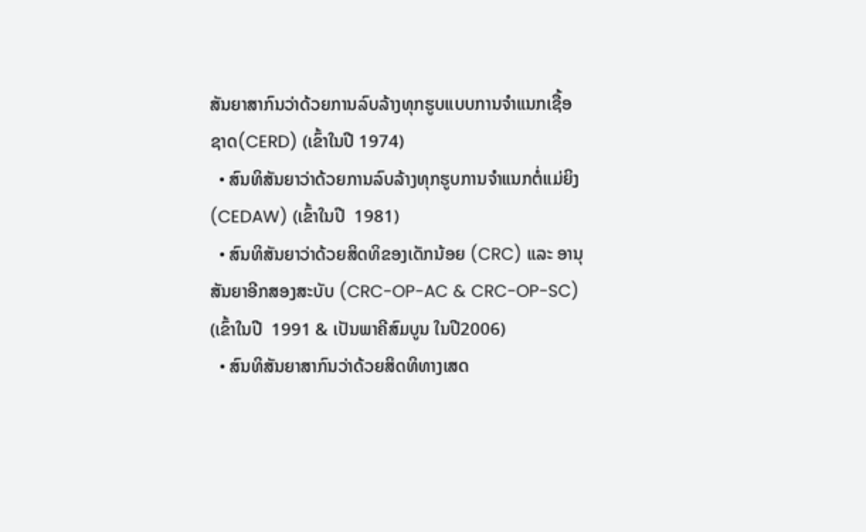ສັນຍາສາກົນວ່າດ້ວຍການລົບລ້າງທຸກຮູບແບບການຈໍາແນກເຊື້ອຊາດ(CERD) (ເຂົ້າໃນປີ 1974)
  • ສົນທິສັນຍາວ່າດ້ວຍການລົບລ້າງທຸກຮູບການຈໍາແນກຕໍ່ແມ່ຍິງ (CEDAW) (ເຂົ້າໃນປີ  1981)
  • ສົນທິສັນຍາວ່າດ້ວຍສິດທິຂອງເດັກນ້ອຍ (CRC) ແລະ ອານຸສັນຍາອີກສອງສະບັບ (CRC-OP-AC & CRC-OP-SC) (ເຂົ້າໃນປີ  1991 & ເປັນພາຄີສົມບູນ ໃນປີ2006)
  • ສົນທິສັນຍາສາກົນວ່າດ້ວຍສິດທິທາງເສດ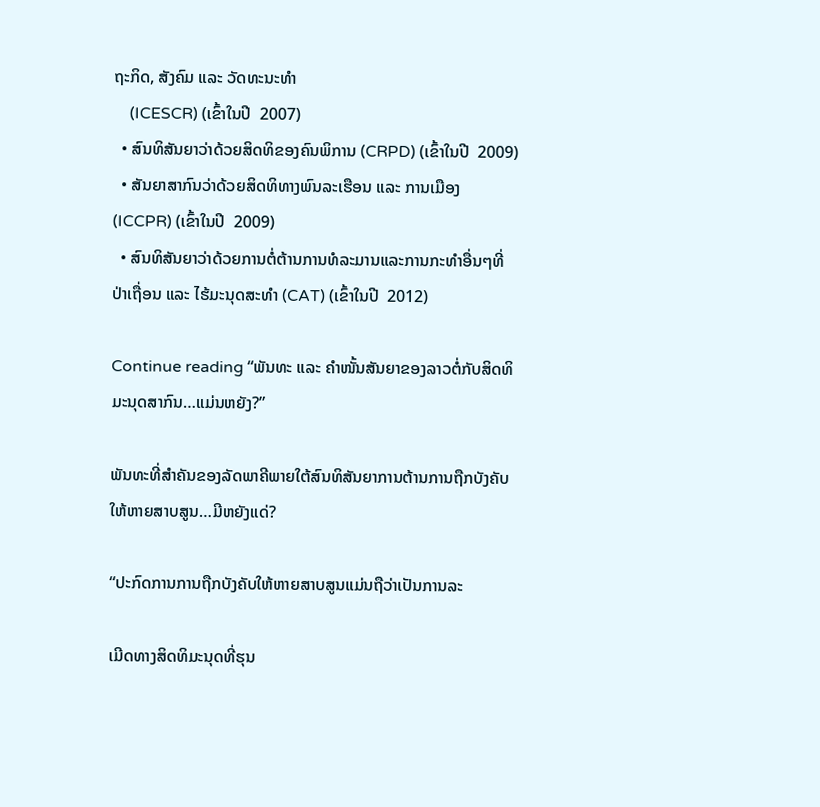ຖະກິດ, ສັງຄົມ ແລະ ວັດທະນະທໍາ
    (ICESCR) (ເຂົ້າໃນປີ  2007)
  • ສົນທິສັນຍາວ່າດ້ວຍສິດທິຂອງຄົນພິການ (CRPD) (ເຂົ້າໃນປີ  2009)
  • ສັນຍາສາກົນວ່າດ້ວຍສິດທິທາງພົນລະເຮືອນ ແລະ ການເມືອງ(ICCPR) (ເຂົ້າໃນປີ  2009)
  • ສົນທິສັນຍາວ່າດ້ວຍການຕໍ່ຕ້ານການທໍລະມານແລະການກະທຳອື່ນໆທີ່ປ່າເຖື່ອນ ແລະ ໄຮ້ມະນຸດສະທຳ (CAT) (ເຂົ້າໃນປີ  2012)

Continue reading “ພັນທະ ແລະ ຄຳໜັ້ນສັນຍາຂອງລາວຕໍ່ກັບສິດທິມະນຸດສາກົນ…ແມ່ນຫຍັງ?”

ພັນທະທີ່ສໍາຄັນຂອງລັດພາຄີພາຍໃຕ້ສົນທິສັນຍາການຕ້ານການຖືກບັງຄັບໃຫ້ຫາຍສາບສູນ…ມີຫຍັງແດ່?

“ປະກົດການການຖືກບັງຄັບໃຫ້ຫາຍສາບສູນແມ່ນຖືວ່າເປັນການລະ

ເມີດທາງສິດທິມະນຸດທີ່ຮຸນ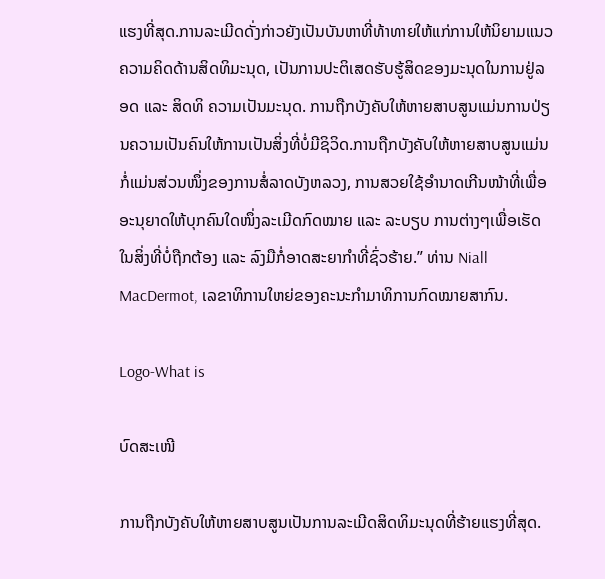ແຮງທີ່ສຸດ.ການລະເມີດດັ່ງກ່າວຍັງເປັນບັນຫາທີ່ທ້າທາຍໃຫ້ແກ່ການໃຫ້ນິຍາມແນວຄວາມຄິດດ້ານສິດທິມະນຸດ, ເປັນການປະຕິເສດຮັບຮູ້ສິດຂອງມະນຸດໃນການຢູ່ລອດ ແລະ ສິດທິ ຄວາມເປັນມະນຸດ. ການຖືກບັງຄັບໃຫ້ຫາຍສາບສູນແມ່ນການປ່ຽນຄວາມເປັນຄົນໃຫ້ການເປັນສິ່ງທີ່ບໍ່ມີຊິວິດ.ການຖືກບັງຄັບໃຫ້ຫາຍສາບສູນແມ່ນກໍ່ແມ່ນສ່ວນໜຶ່ງຂອງການສໍ່ລາດບັງຫລວງ, ການສວຍໃຊ້ອຳນາດເກີນໜ້າທີ່ເພື່ອອະນຸຍາດໃຫ້ບຸກຄົນໃດໜຶ່ງລະເມີດກົດໝາຍ ແລະ ລະບຽບ ການຕ່າງໆເພື່ອເຮັດໃນສິ່ງທີ່ບໍ່ຖືກຕ້ອງ ແລະ ລົງມືກໍ່ອາດສະຍາກຳທີ່ຊົ່ວຮ້າຍ.” ທ່ານ Niall MacDermot, ເລຂາທິການໃຫຍ່ຂອງຄະນະກຳມາທິການກົດໝາຍສາກົນ.

Logo-What is

ບົດສະເໜີ

ການຖືກບັງຄັບໃຫ້ຫາຍສາບສູນເປັນການລະເມີດສິດທິມະນຸດທີ່ຮ້າຍແຮງທີ່ສຸດ.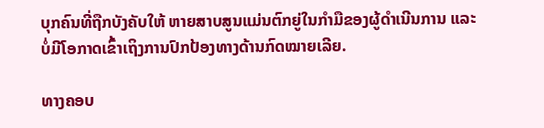ບຸກຄົນທີ່ຖືກບັງຄັບໃຫ້ ຫາຍສາບສູນແມ່ນຕົກຍູ່ໃນກຳມືຂອງຜູ້ດຳເນີນການ ແລະ ບໍ່ມີໂອກາດເຂົ້າເຖິງການປົກປ້ອງທາງດ້ານກົດໝາຍເລີຍ.

ທາງຄອບ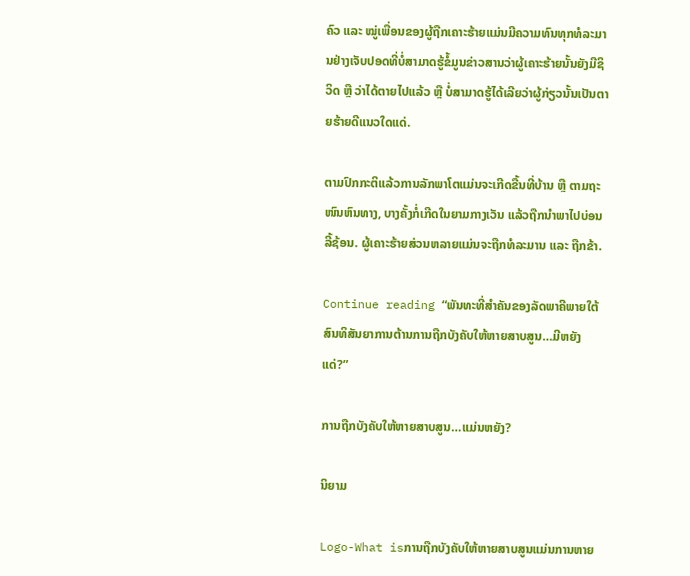ຄົວ ແລະ ໝູ່ເພື່ອນຂອງຜູ້ຖືກເຄາະຮ້າຍແມ່ນມີຄວາມທົນທຸກທໍລະມານຢ່າງເຈັບປອດທີ່ບໍ່ສາມາດຮູ້ຂໍ້ມູນຂ່າວສານວ່າຜູ້ເຄາະຮ້າຍນັ້ນຍັງມີຊິວິດ ຫຼື ວ່າໄດ້ຕາຍໄປແລ້ວ ຫຼື ບໍ່ສາມາດຮູ້ໄດ້ເລີຍວ່າຜູ້ກ່ຽວນັ້ນເປັນຕາຍຮ້າຍດີແນວໃດແດ່.

ຕາມປົກກະຕິແລ້ວການລັກພາໂຕແມ່ນຈະເກີດຂື້ນທີ່ບ້ານ ຫຼື ຕາມຖະໜົນຫົນທາງ, ບາງຄັ້ງກໍ່ເກີດໃນຍາມກາງເວັນ ແລ້ວຖືກນຳພາໄປບ່ອນລີ້ຊ້ອນ. ຜູ້ເຄາະຮ້າຍສ່ວນຫລາຍແມ່ນຈະຖືກທໍລະມານ ແລະ ຖືກຂ້າ.

Continue reading “ພັນທະທີ່ສໍາຄັນຂອງລັດພາຄີພາຍໃຕ້ສົນທິສັນຍາການຕ້ານການຖືກບັງຄັບໃຫ້ຫາຍສາບສູນ…ມີຫຍັງແດ່?”

ການຖືກບັງຄັບໃຫ້ຫາຍສາບສູນ…ແມ່ນຫຍັງ?

ນິຍາມ

Logo-What isການຖືກບັງຄັບໃຫ້ຫາຍສາບສູນແມ່ນການຫາຍ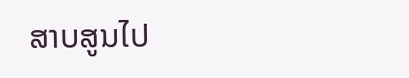ສາບສູນໄປ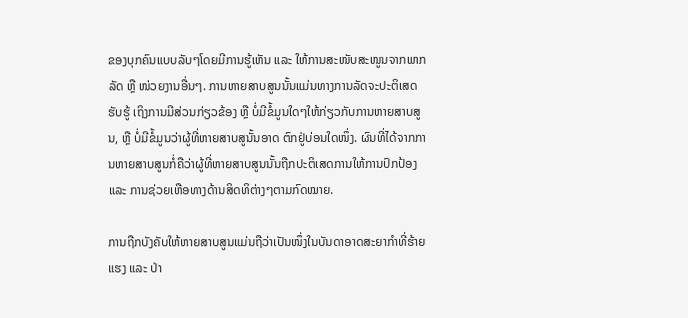ຂອງບຸກຄົນແບບລັບໆໂດຍມີການຮູ້ເຫັນ ແລະ ໃຫ້ການສະໜັບສະໜູນຈາກພາກລັດ ຫຼື ໜ່ວຍງານອື່ນໆ. ການຫາຍສາບສູນນັ້ນແມ່ນທາງການລັດຈະປະຕິເສດຮັບຮູ້ ເຖິງການມີສ່ວນກ່ຽວຂ້ອງ ຫຼື ບໍ່ມີຂໍ້ມູນໃດໆໃຫ້ກ່ຽວກັບການຫາຍສາບສູນ, ຫຼື ບໍ່ມີຂໍ້ມູນວ່າຜູ້ທີ່ຫາຍສາບສູນັ້ນອາດ ຕົກຢູ່ບ່ອນໃດໜຶ່ງ. ຜົນທີ່ໄດ້ຈາກການຫາຍສາບສູນກໍ່ຄືວ່າຜູ້ທີ່ຫາຍສາບສູນນັ້ນຖືກປະຕິເສດການໃຫ້ການປົກປ້ອງ ແລະ ການຊ່ວຍເຫືອທາງດ້ານສິດທິຕ່າງໆຕາມກົດໝາຍ.

ການຖືກບັງຄັບໃຫ້ຫາຍສາບສູນແມ່ນຖືວ່າເປັນໜຶ່ງໃນບັນດາອາດສະຍາກຳທີ່ຮ້າຍແຮງ ແລະ ປ່າ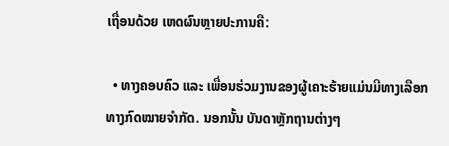ເຖື່ອນດ້ວຍ ເຫດຜົນຫຼາຍປະການຄື:

  • ທາງຄອບຄົວ ແລະ ເພື່ອນຮ່ວມງານຂອງຜູ້ເຄາະຮ້າຍແມ່ນມີທາງເລືອກທາງກົດໝາຍຈຳກັດ. ນອກນັ້ນ ບັນດາຫຼັກຖານຕ່າງໆ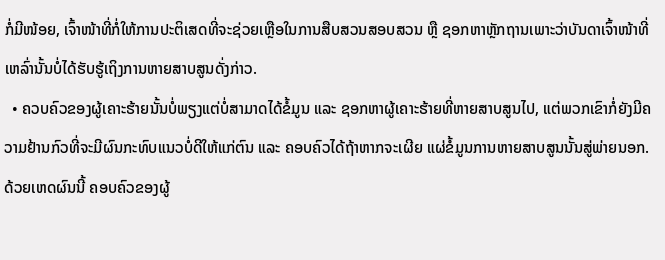ກໍ່ມີໜ້ອຍ, ເຈົ້າໜ້າທີ່ກໍ່ໃຫ້ການປະຕິເສດທີ່ຈະຊ່ວຍເຫຼືອໃນການສືບສວນສອບສວນ ຫຼື ຊອກຫາຫຼັກຖານເພາະວ່າບັນດາເຈົ້າໜ້າທີ່ເຫລົ່ານັ້ນບໍ່ໄດ້ຮັບຮູ້ເຖິງການຫາຍສາບສູນດັ່ງກ່າວ.
  • ຄວບຄົວຂອງຜູ້ເຄາະຮ້າຍນັ້ນບໍ່ພຽງແຕ່ບໍ່ສາມາດໄດ້ຂໍ້ມູນ ແລະ ຊອກຫາຜູ້ເຄາະຮ້າຍທີ່ຫາຍສາບສູນໄປ, ແຕ່ພວກເຂົາກໍ່ຍັງມີຄວາມຢ້ານກົວທີ່ຈະມີຜົນກະທົບແນວບໍ່ດີໃຫ້ແກ່ຕົນ ແລະ ຄອບຄົວໄດ້ຖ້າຫາກຈະເຜີຍ ແຜ່ຂໍ້ມູນການຫາຍສາບສູນນັ້ນສູ່ພ່າຍນອກ. ດ້ວຍເຫດຜົນນີ້ ຄອບຄົວຂອງຜູ້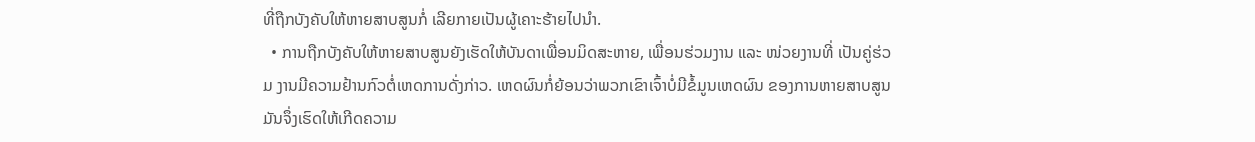ທີ່ຖືກບັງຄັບໃຫ້ຫາຍສາບສູນກໍ່ ເລີຍກາຍເປັນຜູ້ເຄາະຮ້າຍໄປນຳ.
  • ການຖືກບັງຄັບໃຫ້ຫາຍສາບສູນຍັງເຮັດໃຫ້ບັນດາເພື່ອນມິດສະຫາຍ, ເພື່ອນຮ່ວມງານ ແລະ ໜ່ວຍງານທີ່ ເປັນຄູ່ຮ່ວມ ງານມີຄວາມຢ້ານກົວຕໍ່ເຫດການດັ່ງກ່າວ. ເຫດຜົນກໍ່ຍ້ອນວ່າພວກເຂົາເຈົ້າບໍ່ມີຂໍ້ມູນເຫດຜົນ ຂອງການຫາຍສາບສູນ ມັນຈຶ່ງເຮົດໃຫ້ເກີດຄວາມ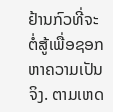ຢ້ານກົວທີ່ຈະຕໍ່ສູ້ເພື່ອຊອກຫາຄວາມເປັນຈິງ. ຕາມເຫດ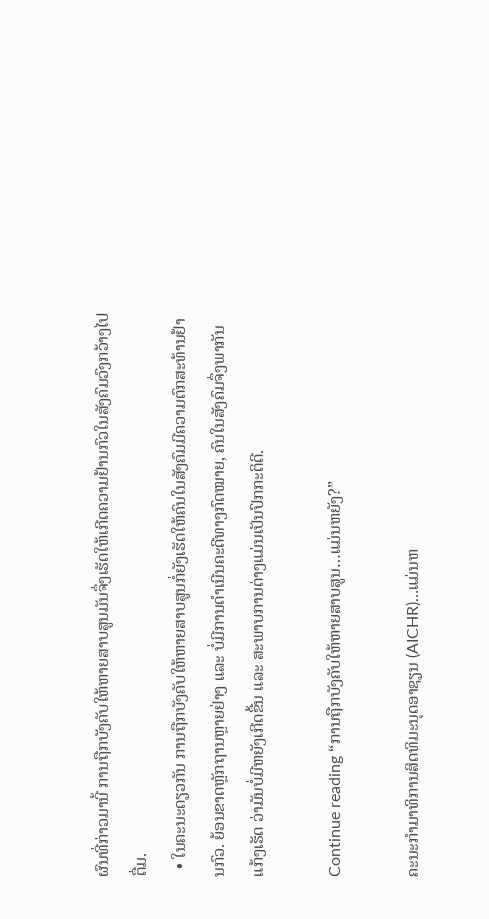ຜົນທີ່ກ່າວມານີ້ ການຖືກບັງຄັບໃຫ້ຫາຍສາບສູນມັນຈຶ່ງເຮັດໃຫ້ເກີດຄວາມຢ້ານກົວໃນສັງຄົມວົງກວ້າງໄປຕື່ມ.
  • ໃນຄະນະດຽວກັນ ການຖືກບັງຄັບໃຫ້ຫາຍສາບສູນກໍ່ຍັງເຮັດໃຫ້ຄົນໃນສັງຄົມມີຄວາມຕົກສະທ້ານຢ້ານກົວ. ຍ້ອນຂາດຫຼັກຖານຫຼາຍຢ່າງ ແລະ ບໍ່ມີການດຳເນີນຄະດີທາງກົດໝາຍ, ຄົນໃນສັງຄົມຈຶ່ງພາກັນແກ້ງເຮັດ ວ່າມັນບໍ່ມີຫຍັງເກີດຂື້ນ ແລະ ສະພາບການຕ່າງແມ່ນເປັນປົກກະຕິດີ.

Continue reading “ການຖືກບັງຄັບໃຫ້ຫາຍສາບສູນ…ແມ່ນຫຍັງ?”

ຄະນະກຳມາທິການສິດທິມະນຸດອາຊຽນ (AICHR)…ແມ່ນຫ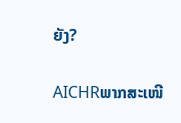ຍັງ?

AICHRພາກສະເໜີ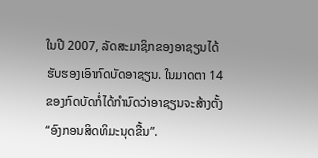ໃນປີ 2007, ລັດສະມາຊິກຂອງອາຊຽນໄດ້ຮັບຮອງເອົາກົດບັດອາຊຽນ. ໃນມາດຕາ 14 ຂອງກົດບັດກໍ່ໄດ້ກຳນົດວ່າອາຊຽນຈະສ້າງຕັ້ງ “ອົງກອນສິດທິມະນຸດຂື້ນ”.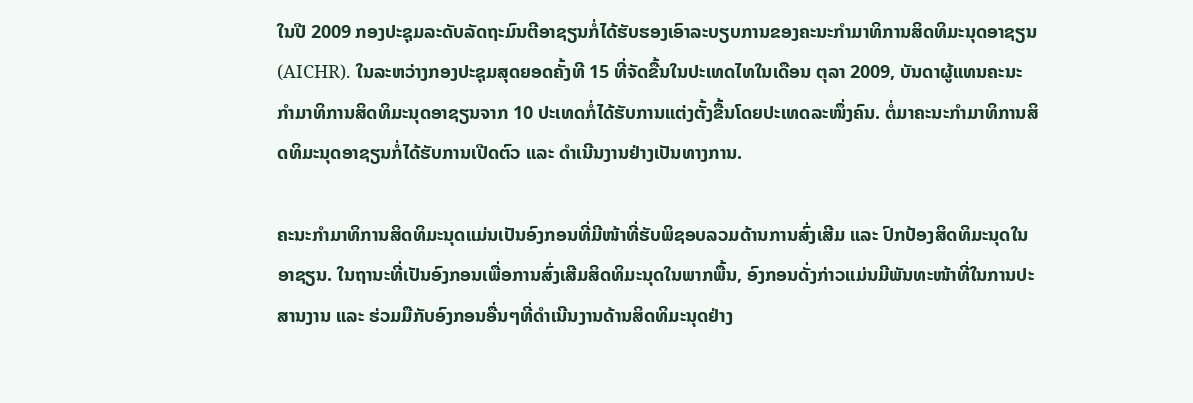ໃນປີ 2009 ກອງປະຊຸມລະດັບລັດຖະມົນຕີອາຊຽນກໍ່ໄດ້ຮັບຮອງເອົາລະບຽບການຂອງຄະນະກຳມາທິການສິດທິມະນຸດອາຊຽນ (AICHR). ໃນລະຫວ່າງກອງປະຊຸມສຸດຍອດຄັ້ງທີ 15 ທີ່ຈັດຂື້ນໃນປະເທດໄທໃນເດືອນ ຕຸລາ 2009, ບັນດາຜູ້ແທນຄະນະກຳມາທິການສິດທິມະນຸດອາຊຽນຈາກ 10 ປະເທດກໍ່ໄດ້ຮັບການແຕ່ງຕັ້ງຂື້ນໂດຍປະເທດລະໜຶ່ງຄົນ. ຕໍ່ມາຄະນະກຳມາທິການສິດທິມະນຸດອາຊຽນກໍ່ໄດ້ຮັບການເປີດຕົວ ແລະ ດຳເນີນງານຢ່າງເປັນທາງການ.

ຄະນະກຳມາທິການສິດທິມະນຸດແມ່ນເປັນອົງກອນທີ່ມີໜ້າທີ່ຮັບພິຊອບລວມດ້ານການສົ່ງເສີມ ແລະ ປົກປ້ອງສິດທິມະນຸດໃນອາຊຽນ. ໃນຖານະທີ່ເປັນອົງກອນເພື່ອການສົ່ງເສີມສິດທິມະນຸດໃນພາກພື້ນ, ອົງກອນດັ່ງກ່າວແມ່ນມີພັນທະໜ້າທີ່ໃນການປະສານງານ ແລະ ຮ່ວມມືກັບອົງກອນອື່ນໆທີ່ດຳເນີນງານດ້ານສິດທິມະນຸດຢ່າງ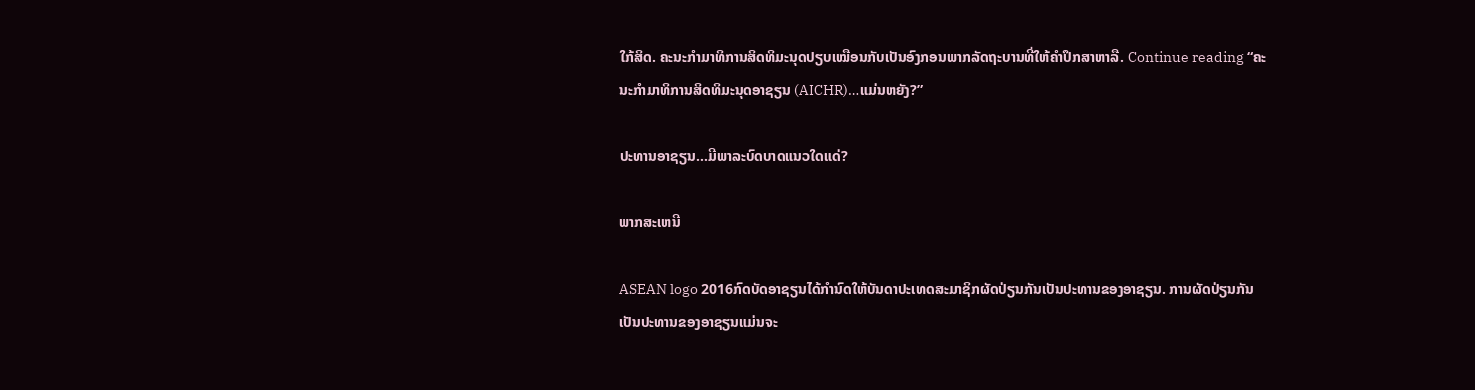ໃກ້ສິດ. ຄະນະກຳມາທິການສິດທິມະນຸດປຽບເໝືອນກັບເປັນອົງກອນພາກລັດຖະບານທີ່ໃຫ້ຄຳປຶກສາຫາລື. Continue reading “ຄະນະກຳມາທິການສິດທິມະນຸດອາຊຽນ (AICHR)…ແມ່ນຫຍັງ?”

ປະທານອາຊຽນ…ມີພາລະບົດບາດແນວໃດແດ່?

ພາກສະເຫນີ

ASEAN logo 2016ກົດບັດອາຊຽນໄດ້ກຳນົດໃຫ້ບັນດາປະເທດສະມາຊິກຜັດປ່ຽນກັນເປັນປະທານຂອງອາຊຽນ. ການຜັດປ່ຽນກັນເປັນປະທານຂອງອາຊຽນແມ່ນຈະ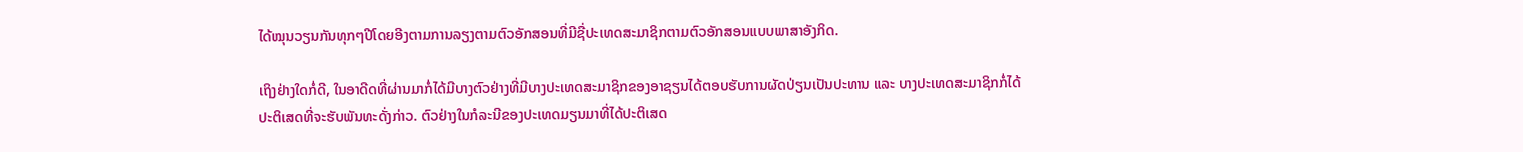ໄດ້ໝຸນວຽນກັນທຸກໆປີໂດຍອີງຕາມການລຽງຕາມຕົວອັກສອນທີ່ມີຊື່ປະເທດສະມາຊິກຕາມຕົວອັກສອນແບບພາສາອັງກິດ.

ເຖິງຢ່າງໃດກໍ່ດີ, ໃນອາດີດທີ່ຜ່ານມາກໍ່ໄດ້ມີບາງຕົວຢ່າງທີ່ມີບາງປະເທດສະມາຊິກຂອງອາຊຽນໄດ້ຕອບຮັບການຜັດປ່ຽນເປັນປະທານ ແລະ ບາງປະເທດສະມາຊິກກໍ່ໄດ້ປະຕິເສດທີ່ຈະຮັບພັນທະດັ່ງກ່າວ. ຕົວຢ່າງໃນກໍລະນີຂອງປະເທດມຽນມາທີ່ໄດ້ປະຕິເສດ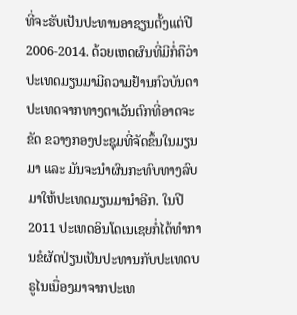ທີ່ຈະຮັບເປັນປະທານອາຊຽນຕັ້ງແຕ່ປີ 2006-2014. ດ້ວຍເຫດຜົນທີ່ມີກໍ່ຄືວ່າປະເທດມຽນມາມີຄວາມຢ້ານກົວບັນດາປະເທດຈາກທາງຕາເວັນຕົກທີ່ອາດຈະຂັດ ຂວາງກອງປະຊຸມທີ່ຈັດຂຶ້ນໃນມຽນມາ ແລະ ມັນຈະນຳຜົນກະທົບທາງລົບມາໃຫ້ປະເທດມຽນມານຳອີກ. ໃນປີ 2011 ປະເທດອິນໂດເນເຊຍກໍ່ໄດ້ທຳການຂໍຜັດປ່ຽນເປັນປະທານກັບປະເທດບຣູໄນເນື່ອງມາຈາກປະເທ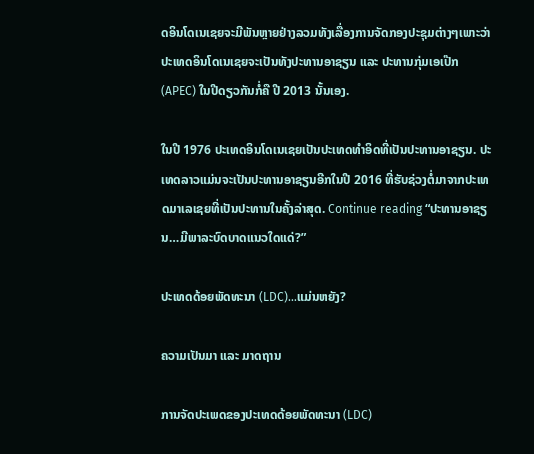ດອິນໂດເນເຊຍຈະມີພັນຫຼາຍຢ່າງລວມທັງເລື່ອງການຈັດກອງປະຊຸມຕ່າງໆເພາະວ່າປະເທດອິນໂດເນເຊຍຈະເປັນທັງປະທານອາຊຽນ ແລະ ປະທານກຸ່ມເອເປ໊ກ (APEC) ໃນປີດຽວກັນກໍ່ຄື ປີ 2013 ນັ້ນເອງ.

ໃນປີ 1976 ປະເທດອິນໂດເນເຊຍເປັນປະເທດທຳອິດທີ່ເປັນປະທານອາຊຽນ. ປະເທດລາວແມ່ນຈະເປັນປະທານອາຊຽນອີກໃນປີ 2016 ທີ່ຮັບຊ່ວງຕໍ່ມາຈາກປະເທດມາເລເຊຍທີ່ເປັນປະທານໃນຄັ້ງລ່າສຸດ. Continue reading “ປະທານອາຊຽນ…ມີພາລະບົດບາດແນວໃດແດ່?”

ປະເທດດ້ອຍພັດທະນາ (LDC)…ແມ່ນຫຍັງ?

ຄວາມເປັນມາ ແລະ ມາດຖານ

ການຈັດປະເພດຂອງປະເທດດ້ອຍພັດທະນາ (LDC)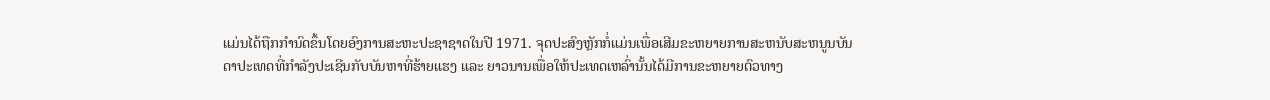ແມ່ນໄດ້ຖືກກຳນົດຂຶ້ນໂດຍອົງການສະຫະປະຊາຊາດໃນປີ 1971. ຈຸດປະສົງຫຼັກກໍ່ແມ່ນເພື່ອເສີມຂະຫຍາຍການສະຫນັບສະຫນູນບັນດາປະເທດທີ່ກໍາລັງປະເຊີນກັບບັນຫາທີ່ຮ້າຍແຮງ ແລະ ຍາວນານເພື່ອໃຫ້ປະເທດເຫລົ່ານັ້ນໄດ້ມີການຂະຫຍາຍຕົວທາງ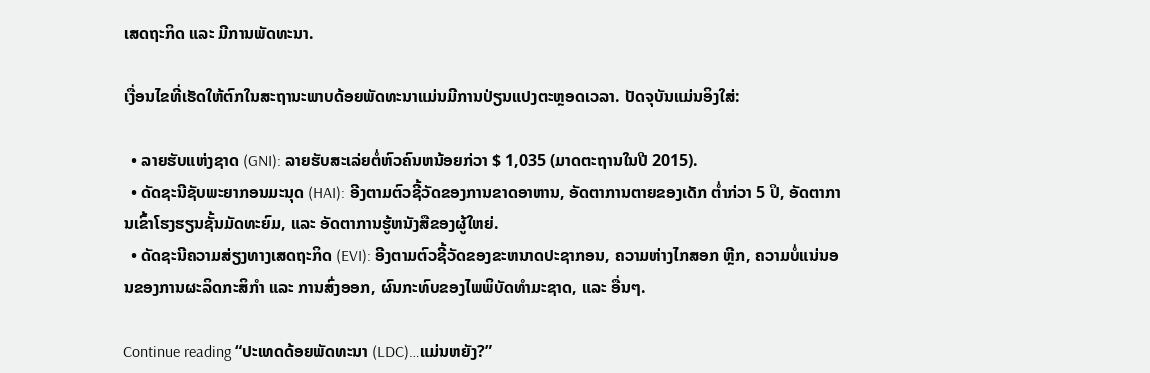ເສດຖະກິດ ແລະ ມີການພັດທະນາ.

ເງື່ອນໄຂທີ່ເຮັດໃຫ້ຕົກໃນສະຖານະພາບດ້ອຍພັດທະນາແມ່ນມີການປ່ຽນແປງຕະຫຼອດເວລາ. ປັດຈຸບັນແມ່ນອິງໃສ່:

  • ລາຍຮັບແຫ່ງຊາດ (GNI): ລາຍຮັບສະເລ່ຍຕໍ່ຫົວຄົນຫນ້ອຍກ່ວາ $ 1,035 (ມາດຕະຖານໃນປີ 2015).
  • ດັດຊະນີຊັບພະຍາກອນມະນຸດ (HAI): ອີງຕາມຕົວຊີ້ວັດຂອງການຂາດອາຫານ, ອັດຕາການຕາຍຂອງເດັກ ຕ່ຳກ່ວາ 5 ປິ, ອັດຕາການເຂົ້າໂຮງຮຽນຊັ້ນມັດທະຍົມ, ແລະ ອັດຕາການຮູ້ຫນັງສືຂອງຜູ້ໃຫຍ່.
  • ດັດຊະນີຄວາມສ່ຽງທາງເສດຖະກິດ (EVI): ອີງຕາມຕົວຊີ້ວັດຂອງຂະຫນາດປະຊາກອນ, ຄວາມຫ່າງໄກສອກ ຫຼີກ, ຄວາມບໍ່ແນ່ນອນຂອງການຜະລິດກະສິກໍາ ແລະ ການສົ່ງອອກ, ຜົນກະທົບຂອງໄພພິບັດທໍາມະຊາດ, ແລະ ອື່ນໆ.

Continue reading “ປະເທດດ້ອຍພັດທະນາ (LDC)…ແມ່ນຫຍັງ?”